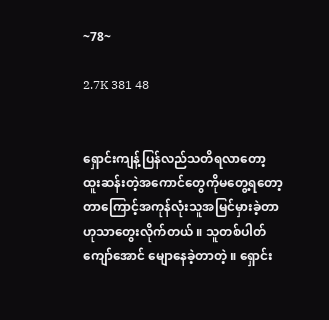~78~

2.7K 381 48


ရှောင်းကျန့်ပြန်လည်သတိရလာတော့ ထူးဆန်းတဲ့အကောင်တွေကိုမတွေ့ရတော့တာကြောင့်အကုန်လုံးသူအမြင်မှားခဲ့တာဟုသာတွေးလိုက်တယ် ။ သူတစ်ပါတ်ကျော်အောင် မျောနေခဲ့တာတဲ့ ။ ရှောင်း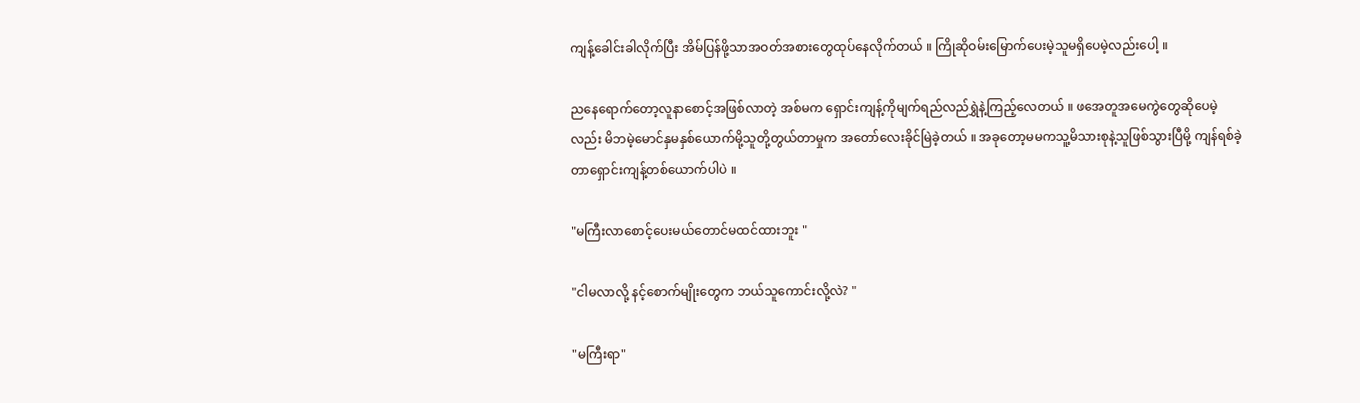ကျန့်ခေါင်းခါလိုက်ပြီး အိမ်ပြန်ဖို့သာအဝတ်အစားတွေထုပ်နေလိုက်တယ် ။ ကြိုဆိုဝမ်းမြောက်ပေးမဲ့သူမရှိပေမဲ့လည်းပေါ့ ။

ညနေရောက်တော့လူနာစောင့်အဖြစ်လာတဲ့ အစ်မက ရှောင်းကျန့်ကိုမျက်ရည်လည်ရွှဲနဲ့ကြည့်လေတယ် ။ ဖအေတူအမေကွဲတွေဆိုပေမဲ့လည်း မိဘမဲ့မောင်နှမနှစ်ယောက်မို့သူတို့တွယ်တာမှုက အတော်လေးခိုင်မြဲခဲ့တယ် ။ အခုတော့မမကသူ့မိသားစုနဲ့သူဖြစ်သွားပြီမို့ ကျန်ရစ်ခဲ့တာရှောင်းကျန့်တစ်ယောက်ပါပဲ ။

"မကြီးလာစောင့်ပေးမယ်တောင်မထင်ထားဘူး "

"ငါမလာလို့ နင့်စောက်မျိုးတွေက ဘယ်သူကောင်းလို့လဲ? "

"မကြီးရာ"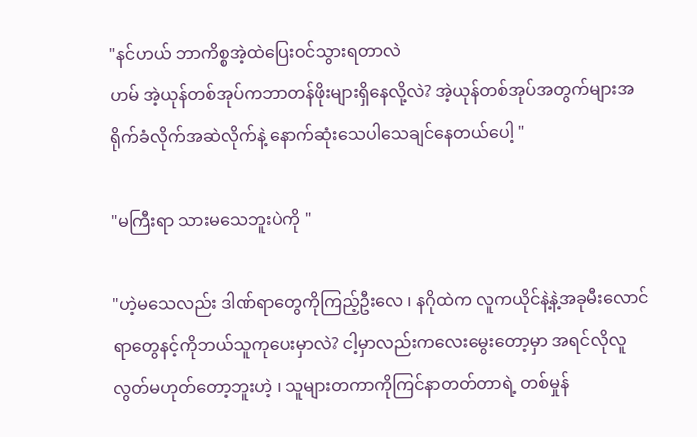"နင်ဟယ် ဘာကိစ္စအဲ့ထဲပြေးဝင်သွားရတာလဲ
ဟမ် အဲ့ယုန်တစ်အုပ်ကဘာတန်ဖိုးများရှိနေလို့လဲ? အဲ့ယုန်တစ်အုပ်အတွက်များအရိုက်ခံလိုက်အဆဲလိုက်နဲ့ နောက်ဆုံးသေပါသေချင်နေတယ်ပေါ့ "

"မကြီးရာ သားမသေဘူးပဲကို "

"ဟဲ့မသေလည်း ဒါဏ်ရာတွေကိုကြည့်ဦးလေ ၊ နဂိုထဲက လူကယိုင်နဲ့နဲ့အခုမီးလောင်ရာတွေနင့်ကိုဘယ်သူကုပေးမှာလဲ? ငါ့မှာလည်းကလေးမွေးတော့မှာ အရင်လိုလူလွတ်မဟုတ်တော့ဘူးဟဲ့ ၊ သူများတကာကိုကြင်နာတတ်တာရဲ့ တစ်မှုန်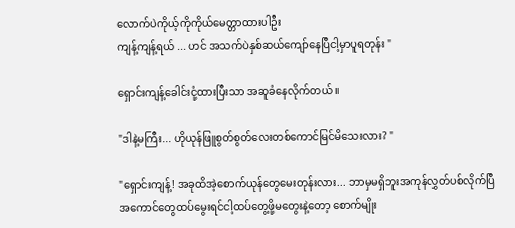လောက်ပဲကိုယ့်ကိုကိုယ်မေတ္တာထားပါဦး
ကျန့်ကျန့်ရယ် ... ဟင် အသက်ပဲနှစ်ဆယ်ကျော်နေပြီငါ့မှာပူရတုန်း "

ရှောင်းကျန့်ခေါင်းငုံ့ထားပြီးသာ အဆူခံနေလိုက်တယ် ။

"ဒါနဲ့မကြီး... ဟိုယုန်ဖြူစွတ်စွတ်လေးတစ်ကောင်မြင်မိသေးလား? "

"ရှောင်းကျန့်! အခုထိအဲ့စောက်ယုန်တွေမေးတုန်းလား... ဘာမှမရှိဘူးအကုန်လွှတ်ပစ်လိုက်ပြီ
အကောင်တွေထပ်မွေးရင်ငါ့ထပ်တွေ့ဖို့မတွေးနဲ့တော့ စောက်မျိုး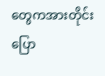တွေကအားတိုင်းပြော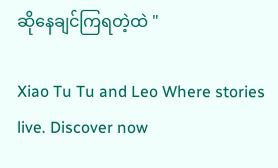ဆိုနေချင်ကြရတဲ့ထဲ "

Xiao Tu Tu and Leo Where stories live. Discover now